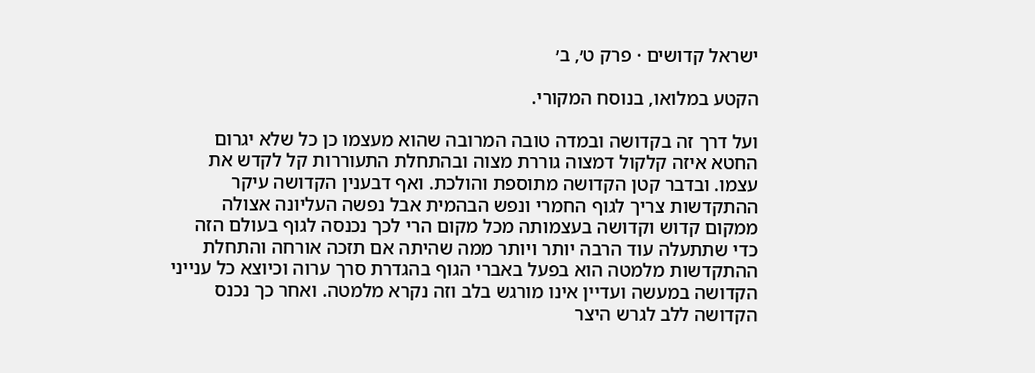ישראל קדושים · פרק ט׳, ב׳

הקטע במלואו, בנוסח המקורי.

ועל דרך זה בקדושה ובמדה טובה המרובה שהוא מעצמו כן כל שלא יגרום החטא איזה קלקול דמצוה גוררת מצוה ובהתחלת התעוררות קל לקדש את עצמו. ובדבר קטן הקדושה מתוספת והולכת. ואף דבענין הקדושה עיקר ההתקדשות צריך לגוף החמרי ונפש הבהמית אבל נפשה העליונה אצולה ממקום קדוש וקדושה בעצמותה מכל מקום הרי לכך נכנסה לגוף בעולם הזה כדי שתתעלה עוד הרבה יותר ויותר ממה שהיתה אם תזכה אורחה והתחלת ההתקדשות מלמטה הוא בפעל באברי הגוף בהגדרת סרך ערוה וכיוצא כל ענייני הקדושה במעשה ועדיין אינו מורגש בלב וזה נקרא מלמטה. ואחר כך נכנס הקדושה ללב לגרש היצר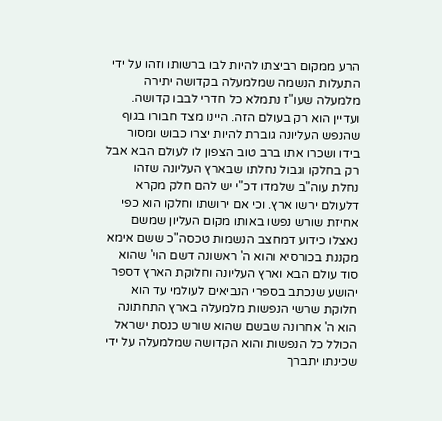הרע ממקום רביצתו להיות לבו ברשותו וזהו על ידי התעלות הנשמה שמלמעלה בקדושה יתירה מלמעלה שעו"ז נתמלא כל חדרי לבבו קדושה. ועדיין הוא רק בעולם הזה. היינו מצד חבורו בגוף שהנפש העליונה גוברת להיות יצרו כבוש ומסור בידו ושכרו אתו ברב טוב הצפון לו לעולם הבא אבל רק בחלקו וגבול נחלתו שבארץ העליונה שזהו נחלת עוה"ב שלמדו דכ"י יש להם חלק מקרא דלעולם ירשו ארץ. וכי אם ירושתו וחלקו הוא כפי אחיזת שורש נפשו באותו מקום העליון שמשם נאצלו כידוע דמחצב הנשמות טכסה"כ ששם אימא מקננת בכורסיא והוא ה' ראשונה דשם הוי' שהוא סוד עולם הבא וארץ העליונה וחלוקת הארץ דספר יהושע שנכתב בספרי הנביאים לעולמי עד הוא חלוקת שרשי הנפשות מלמעלה בארץ התחתונה הוא ה' אחרונה שבשם שהוא שורש כנסת ישראל הכולל כל הנפשות והוא הקדושה שמלמעלה על ידי שכינתו יתברך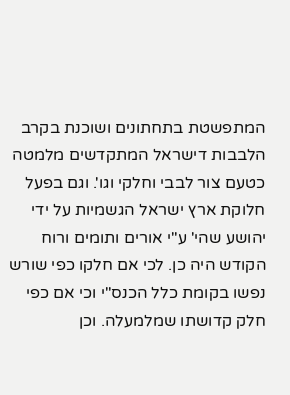המתפשטת בתחתונים ושוכנת בקרב הלבבות דישראל המתקדשים מלמטה כטעם צור לבבי וחלקי וגו'. וגם בפעל חלוקת ארץ ישראל הגשמיות על ידי יהושע שהי' ע"י אורים ותומים ורוח הקודש היה כן. לכי אם חלקו כפי שורש נפשו בקומת כלל הכנס"י וכי אם כפי חלק קדושתו שמלמעלה. וכן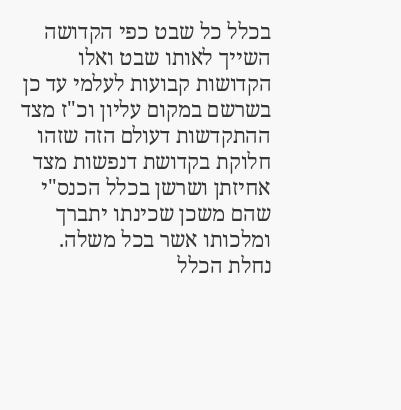בכלל כל שבט כפי הקדושה השייך לאותו שבט ואלו הקדושות קבועות לעלמי עד כן בשרשם במקום עליון וכ"ז מצד ההתקדשות דעולם הזה שזהו חלוקת בקדושת דנפשות מצד אחיזתן ושרשן בכלל הכנס"י שהם משכן שכינתו יתברך ומלכותו אשר בכל משלה.
נחלת הכלל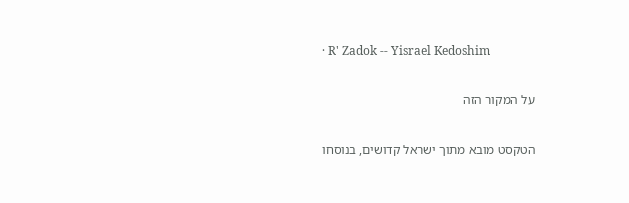· R' Zadok -- Yisrael Kedoshim

על המקור הזה

הטקסט מובא מתוך ישראל קדושים, בנוסחו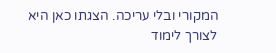המקורי ובלי עריכה. הצגתו כאן היא לצורך לימוד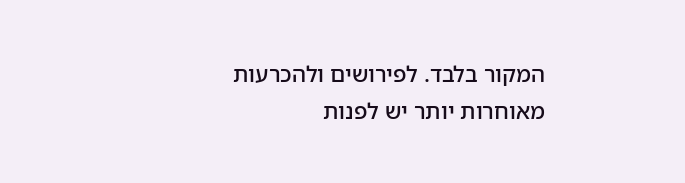המקור בלבד. לפירושים ולהכרעות מאוחרות יותר יש לפנות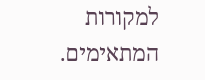למקורות המתאימים.